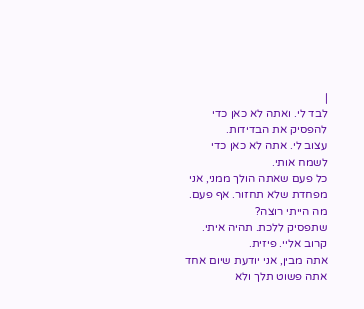|
לבד לי. ואתה לא כאן כדי להפסיק את הבדידות.
עצוב לי. אתה לא כאן כדי לשמח אותי.
כל פעם שאתה הולך ממני, אני מפחדת שלא תחזור. אף פעם.
מה הייתי רוצה?
שתפסיק ללכת. תהיה איתי. קרוב אליי. פיזית.
אתה מבין, אני יודעת שיום אחד אתה פשוט תלך ולא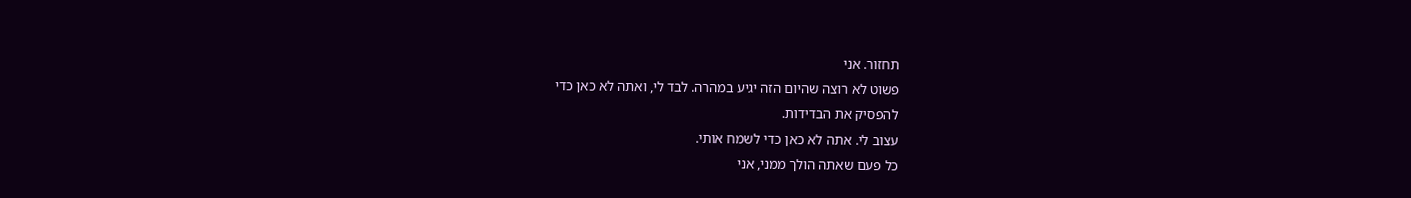תחזור. אני
פשוט לא רוצה שהיום הזה יגיע במהרה. לבד לי, ואתה לא כאן כדי
להפסיק את הבדידות.
עצוב לי. אתה לא כאן כדי לשמח אותי.
כל פעם שאתה הולך ממני, אני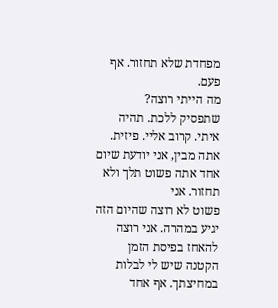מפחדת שלא תחזור. אף פעם.
מה הייתי רוצה?
שתפסיק ללכת. תהיה איתי. קרוב אליי. פיזית.
אתה מבין, אני יודעת שיום אחד אתה פשוט תלך ולא תחזור. אני
פשוט לא רוצה שהיום הזה יגיע במהרה. אני רוצה להאחז בפיסת הזמן
הקטנה שיש לי לבלות במחיצתך. אף אחד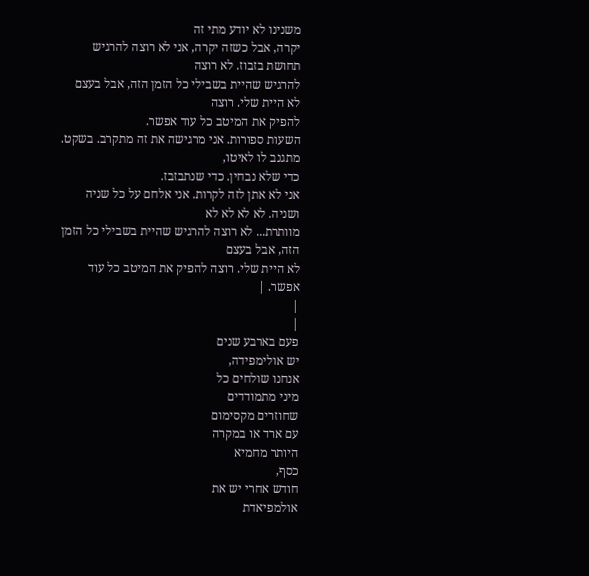משנינו לא יודע מתי זה
יקרה, אבל כשזה יקרה, אני לא רוצה להרגיש תחושת בזבוז. לא רוצה
להרגיש שהיית בשבילי כל הזמן הזה, אבל בעצם לא היית שלי. רוצה
להפיק את המיטב כל עוד אפשר.
השעות ספורות. אני מרגישה את זה מתקרב. בשקט. מתגנב לו לאיטו,
כדי שלא נבחין. כדי שנתבזבז.
אני לא אתן לזה לקרות. אני אלחם על כל שניה ושניה. לא לא לא לא
מוותרת... לא רוצה להרגיש שהיית בשבילי כל הזמן הזה, אבל בעצם
לא היית שלי. רוצה להפיק את המיטב כל עוד אפשר. |
|
|
פעם בארבע שנים
יש אולימפידה,
אנחנו שולחים כל
מיני מתמודדים
שחוזרים מקסימום
עם ארד או במקרה
היותר מחמיא
כסף,
חודש אחרי יש את
אולמפיאדת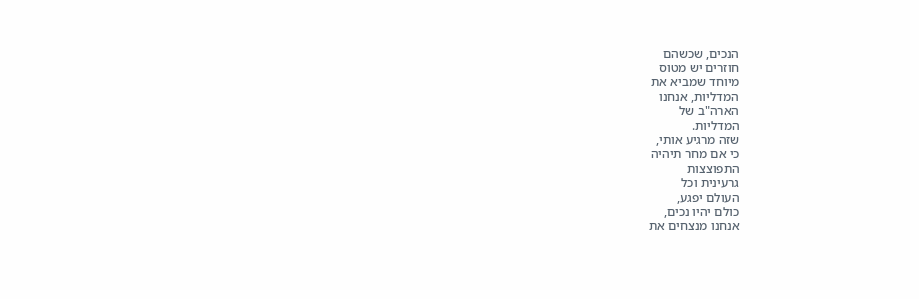הנכים, שכשהם
חוזרים יש מטוס
מיוחד שמביא את
המדליות, אנחנו
הארה"ב של
המדליות.
שזה מרגיע אותי,
כי אם מחר תיהיה
התפוצצות
גרעינית וכל
העולם יפגע,
כולם יהיו נכים,
אנחנו מנצחים את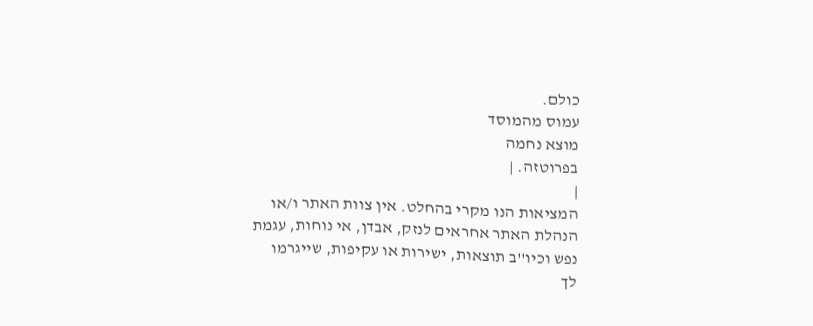כולם.
עמוס מהמוסד
מוצא נחמה
בפרוטזה. |
|
המציאות הנו מקרי בהחלט. אין צוות האתר ו/או
הנהלת האתר אחראים לנזק, אבדן, אי נוחות, עגמת
נפש וכיו''ב תוצאות, ישירות או עקיפות, שייגרמו
לך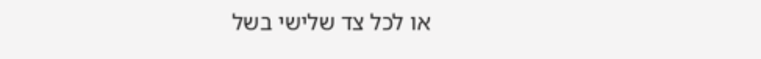או לכל צד שלישי בשל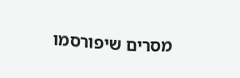מסרים שיפורסמו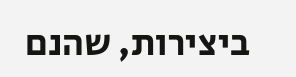ביצירות, שהנם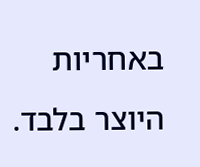באחריות היוצר בלבד.